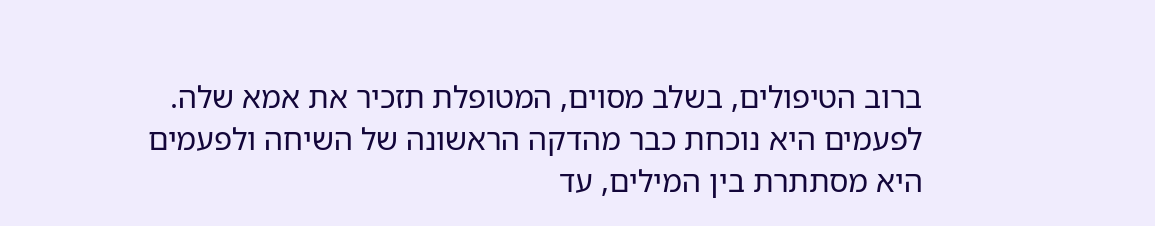ברוב הטיפולים, בשלב מסוים, המטופלת תזכיר את אמא שלה. לפעמים היא נוכחת כבר מהדקה הראשונה של השיחה ולפעמים היא מסתתרת בין המילים, עד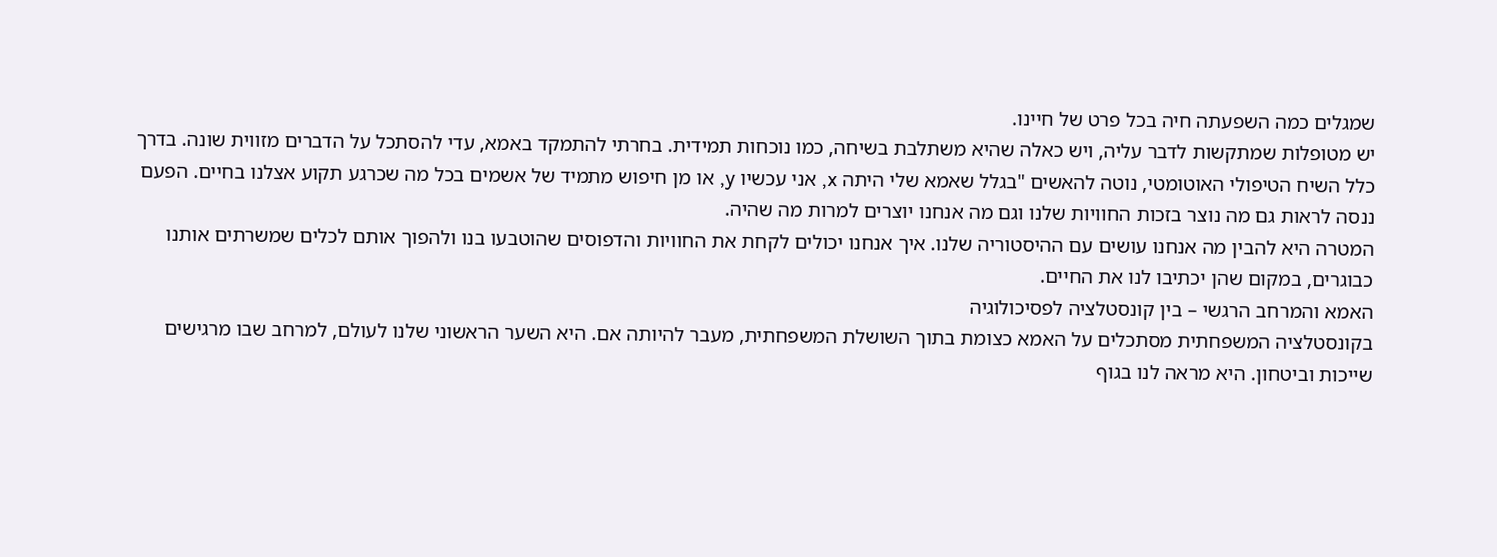שמגלים כמה השפעתה חיה בכל פרט של חיינו.
יש מטופלות שמתקשות לדבר עליה, ויש כאלה שהיא משתלבת בשיחה, כמו נוכחות תמידית. בחרתי להתמקד באמא, עדי להסתכל על הדברים מזווית שונה. בדרך כלל השיח הטיפולי האוטומטי, נוטה להאשים "בגלל שאמא שלי היתה x, אני עכשיו y, או מן חיפוש מתמיד של אשמים בכל מה שכרגע תקוע אצלנו בחיים. הפעם ננסה לראות גם מה נוצר בזכות החוויות שלנו וגם מה אנחנו יוצרים למרות מה שהיה.
המטרה היא להבין מה אנחנו עושים עם ההיסטוריה שלנו. איך אנחנו יכולים לקחת את החוויות והדפוסים שהוטבעו בנו ולהפוך אותם לכלים שמשרתים אותנו כבוגרים, במקום שהן יכתיבו לנו את החיים.
האמא והמרחב הרגשי – בין קונסטלציה לפסיכולוגיה
בקונסטלציה המשפחתית מסתכלים על האמא כצומת בתוך השושלת המשפחתית, מעבר להיותה אם. היא השער הראשוני שלנו לעולם, למרחב שבו מרגישים שייכות וביטחון. היא מראה לנו בגוף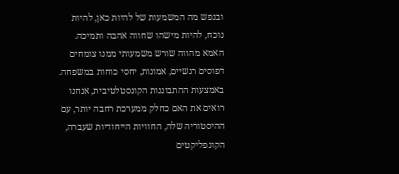ובנפש מה המשמעות של להיות כאן, להיות נוכח, להיות מישהו שחווה אהבה ותמיכה. האמא מהווה שורש משמעותי ממנו צומחים דפוסים רגשיים, אמונות, יחסי כוחות במשפחה. באמצעות ההתבוננות הקונסטלטיבית, אנחנו רואים את האם כחלק ממערכת רחבה יותר, עם ההיסטוריה שלה, החוויות הייחודיות שעברה, הקונפליקטים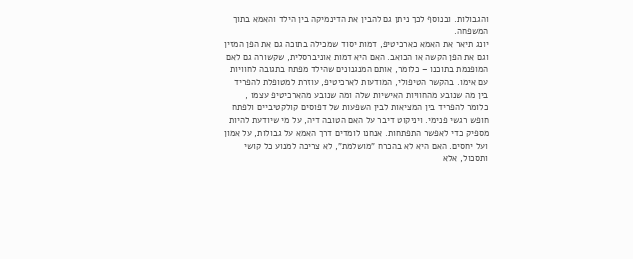והגבולות. ובנוסף לכך ניתן גם להבין את הדינמיקה בין הילד והאמא בתוך המשפחה.
יונג תיאר את האמא כארכיטיפ, דמות יסוד שמכילה בתוכה גם את הפן המזין וגם את הפן הקשה או הכואב. האם היא דמות אוניברסלית, שקשורה גם לאם המופנמת בתוכנו – כלומר, אותם המנגנונים שהילד מפתח בתגובה לחוויות עם אימו. בהקשר הטיפולי, המודעות לארכיטיפ, עוזרת למטופלת להפריד בין מה שנובע מהחוויות האישיות שלה ומה שנובע מהארכיטיפ עצמו , כלומר להפריד בין המציאות לבין השפעות של דפוסים קולקטיביים ולפתח חופש רגשי פנימי. ויניקוט דיבר על האם הטובה דיה, על מי שיודעת להיות מספיק כדי לאפשר התפתחות. אנחנו לומדים דרך האמא על גבולות, על אמון ועל יחסים. האם היא לא בהכרח "מושלמת", לא צריכה למנוע כל קושי ותסכול, אלא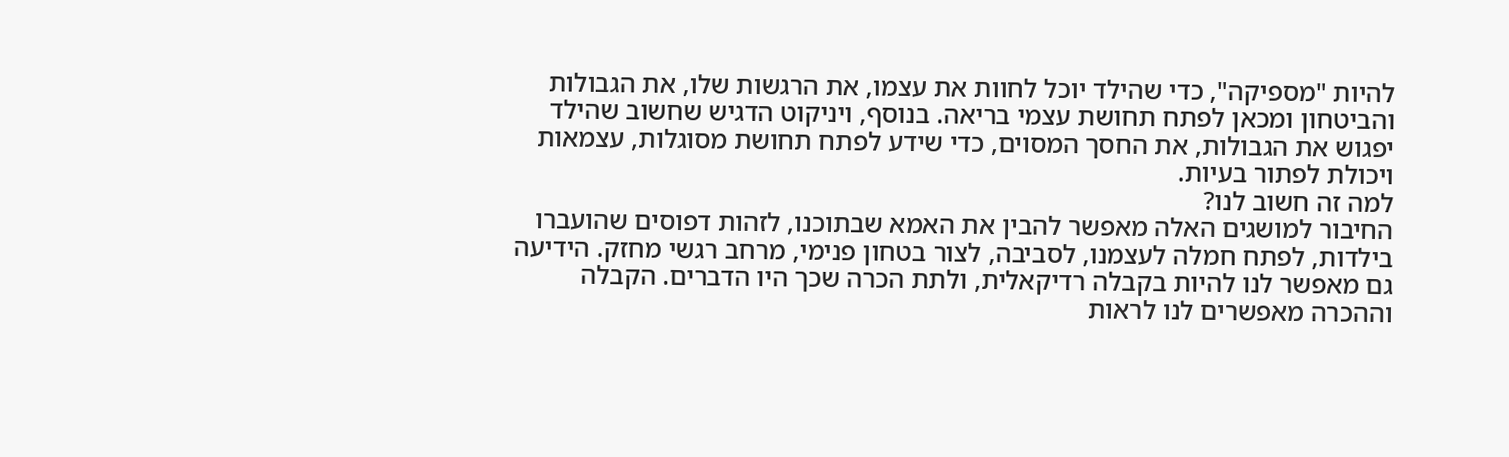להיות "מספיקה", כדי שהילד יוכל לחוות את עצמו, את הרגשות שלו, את הגבולות והביטחון ומכאן לפתח תחושת עצמי בריאה. בנוסף, ויניקוט הדגיש שחשוב שהילד יפגוש את הגבולות, את החסך המסוים, כדי שידע לפתח תחושת מסוגלות, עצמאות ויכולת לפתור בעיות.
למה זה חשוב לנו?
החיבור למושגים האלה מאפשר להבין את האמא שבתוכנו, לזהות דפוסים שהועברו בילדות, לפתח חמלה לעצמנו, לסביבה, לצור בטחון פנימי, מרחב רגשי מחזק. הידיעה גם מאפשר לנו להיות בקבלה רדיקאלית, ולתת הכרה שכך היו הדברים. הקבלה וההכרה מאפשרים לנו לראות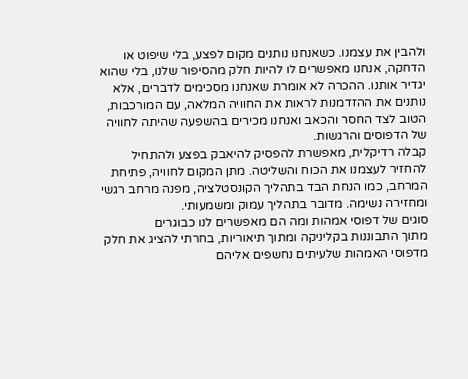ולהבין את עצמנו. כשאנחנו נותנים מקום לפצע, בלי שיפוט או הדחקה, אנחנו מאפשרים לו להיות חלק מהסיפור שלנו, בלי שהוא יגדיר אותנו. ההכרה לא אומרת שאנחנו מסכימים לדברים, אלא נותנים את ההזדמנות לראות את החוויה המלאה, עם המורכבות, הטוב לצד החסר והכאב ואנחנו מכירים בהשפעה שהיתה לחוויה של הדפוסים והרגשות.
קבלה רדיקלית, מאפשרת להפסיק להיאבק בפצע ולהתחיל להחזיר לעצמנו את הכוח והשליטה. מתן המקום לחוויה, פתיחת המרחב, כמו הנחת הבד בתהליך הקונסטלציה, מפנה מרחב רגשי ומחזירה נשימה. מדובר בתהליך עמוק ומשמעותי.
סוגים של דפוסי אמהות ומה הם מאפשרים לנו כבוגרים
מתוך התבוננות בקליניקה ומתוך תיאוריות, בחרתי להציג את חלק מדפוסי האמהות שלעיתים נחשפים אליהם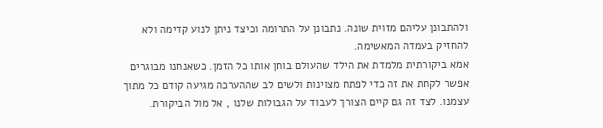ולהתבונן עליהם מזוית שונה. נתבונן על התרומה וכיצד ניתן לנוע קדימה ולא להחזיק בעמדה המאשימה.
אמא ביקורתית מלמדת את הילד שהעולם בוחן אותו כל הזמן. כשאנחנו מבוגרים אפשר לקחת את זה כדי לפתח מצוינות ולשים לב שההערכה מגיעה קודם כל מתוך עצמנו. לצד זה גם קיים הצורך לעבוד על הגבולות שלנו , אל מול הביקורת.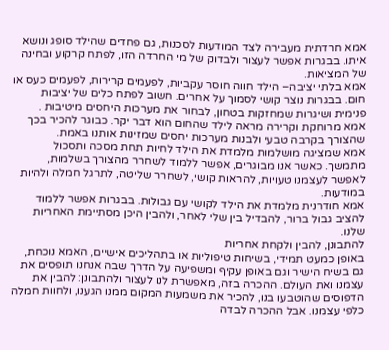אמא חרדתית מעבירה לצד המודעות לסכנות, גם פחדים שהילד סופג ונושא איתו. בבגרות אפשר לעצור ולבדוק של מי החרדה הזו, לפתח קרקוע ובחינה של המציאות.
אמא בלתי יציבה– הילד חווה חוסר עקביות, לפעמים קרירות, לפעמים כעס או חום. בבגרות נוצר קושי לסמוך על אחרים. חשוב לפתח כלים של יציבות פנימית ושיגרות שמחזקות בטחון, לבחור את מערכות היחסים מיטיבות .
אמא מרוחקת וקרירה מראה לילד שהחום הוא דבר יקר. כבוגר להכיר בכך שהצורך בקרבה טבעי ולבנות מערכות יחסים שמזינות אותנו באמת.
אמא שמציגה מושלמות מלמדת את הילד לחיות תחת מסכה ותסכול מתמשך. כאשר אנו מבוגרים, אפשר ללמוד לשחרר מהצורך בשלמות, לאפשר לעצמנו טעויות, להראות קושי, לשחרר שליטה, לתרגל חמלה ולהיות במודעות.
אמא חודרנית מלמדת את הילד לקושי עם גבולות. בבגרות אפשר ללמוד להציב גבול ברור, להבדיל בין שלי לאחר, ולהבין היכן מסתיימת האחריות שלנו.
להתבונן, להבין ולקחת אחריות
באופן כמעט תמידי, בשיחות טיפוליות או בתהליכים אישיים, האמא נוכחת, גם בשיח הישיר וגם באופן עקיף ומשפיעה על הדרך שבה אנחנו תופסים את עצמנו ואת העולם. ההכרה בזה, מאפשרת לנו לעצור ולהתבונן: להבין את הדפוסים שהוטבעו בנו, להכיר את משמעות המקום ממנו הגענו, ולחוות חמלה כלפי עצמנו. אבל ההכרה לבדה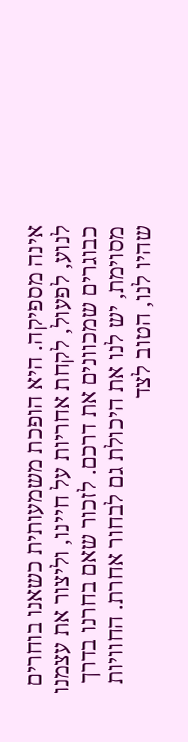אינה מספיקה. היא הופכת משמעותית כשאנו בוחרים לנוע, לפעול, לקחת אחריות על חיינו, וליצור את עצמנו כבוגרים שמכוונים את דרכם. לזכור שאם בחרנו בדרך מסוימת, יש לנו את היכולת גם לבחור אחרת. החוויות שהיו לנו, הטוב לצד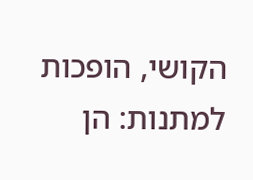הקושי, הופכות למתנות: הן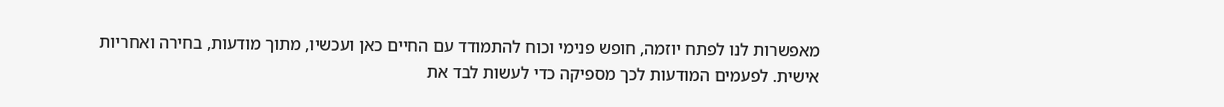מאפשרות לנו לפתח יוזמה, חופש פנימי וכוח להתמודד עם החיים כאן ועכשיו, מתוך מודעות, בחירה ואחריות אישית. לפעמים המודעות לכך מספיקה כדי לעשות לבד את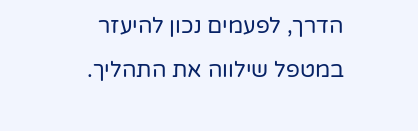הדרך, לפעמים נכון להיעזר במטפל שילווה את התהליך.